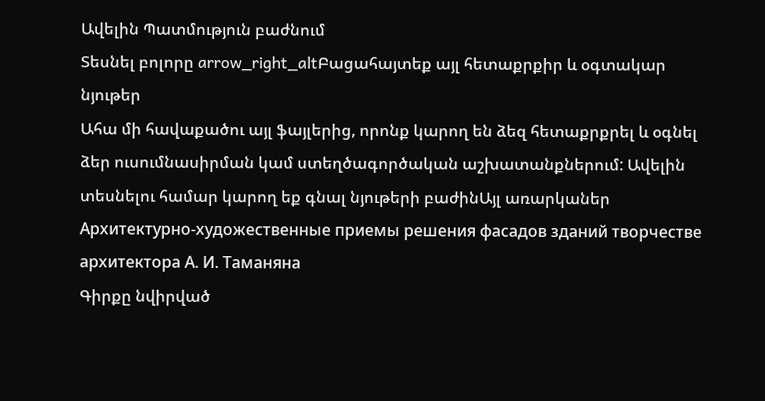Ավելին Պատմություն բաժնում
Տեսնել բոլորը arrow_right_altԲացահայտեք այլ հետաքրքիր և օգտակար նյութեր
Ահա մի հավաքածու այլ ֆայլերից, որոնք կարող են ձեզ հետաքրքրել և օգնել ձեր ուսումնասիրման կամ ստեղծագործական աշխատանքներում: Ավելին տեսնելու համար կարող եք գնալ նյութերի բաժինԱյլ առարկաներ
Архитектурно-художественные приемы решения фасадов зданий творчестве архитектора А. И. Таманяна
Գիրքը նվիրված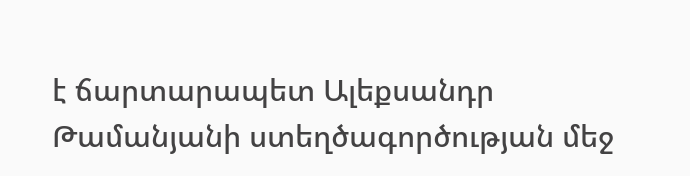է ճարտարապետ Ալեքսանդր Թամանյանի ստեղծագործության մեջ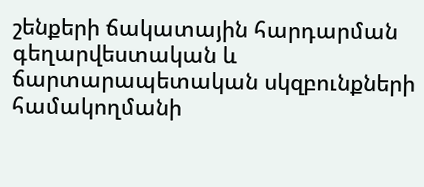շենքերի ճակատային հարդարման գեղարվեստական և ճարտարապետական սկզբունքների համակողմանի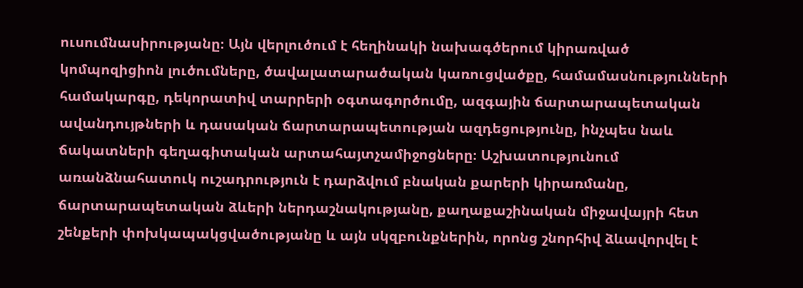ուսումնասիրությանը։ Այն վերլուծում է հեղինակի նախագծերում կիրառված կոմպոզիցիոն լուծումները, ծավալատարածական կառուցվածքը, համամասնությունների համակարգը, դեկորատիվ տարրերի օգտագործումը, ազգային ճարտարապետական ավանդույթների և դասական ճարտարապետության ազդեցությունը, ինչպես նաև ճակատների գեղագիտական արտահայտչամիջոցները։ Աշխատությունում առանձնահատուկ ուշադրություն է դարձվում բնական քարերի կիրառմանը, ճարտարապետական ձևերի ներդաշնակությանը, քաղաքաշինական միջավայրի հետ շենքերի փոխկապակցվածությանը և այն սկզբունքներին, որոնց շնորհիվ ձևավորվել է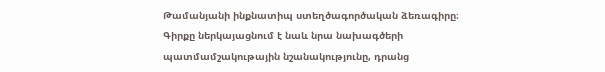Թամանյանի ինքնատիպ ստեղծագործական ձեռագիրը։ Գիրքը ներկայացնում է նաև նրա նախագծերի պատմամշակութային նշանակությունը, դրանց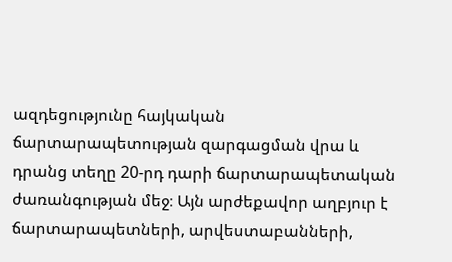ազդեցությունը հայկական ճարտարապետության զարգացման վրա և դրանց տեղը 20-րդ դարի ճարտարապետական ժառանգության մեջ։ Այն արժեքավոր աղբյուր է ճարտարապետների, արվեստաբանների,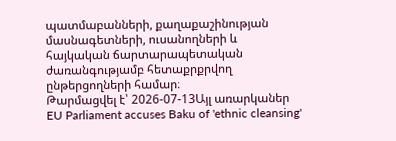պատմաբանների, քաղաքաշինության մասնագետների, ուսանողների և հայկական ճարտարապետական ժառանգությամբ հետաքրքրվող ընթերցողների համար։
Թարմացվել է՝ 2026-07-13Այլ առարկաներ
EU Parliament accuses Baku of 'ethnic cleansing'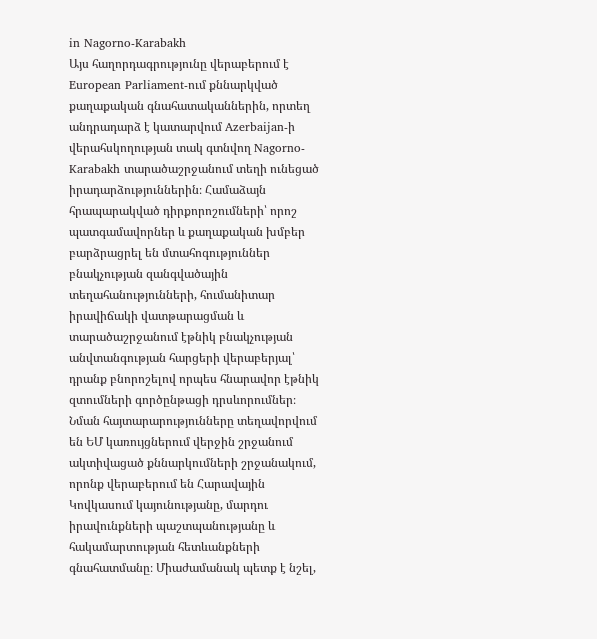in Nagorno-Karabakh
Այս հաղորդագրությունը վերաբերում է European Parliament-ում քննարկված քաղաքական գնահատականներին, որտեղ անդրադարձ է կատարվում Azerbaijan-ի վերահսկողության տակ գտնվող Nagorno-Karabakh տարածաշրջանում տեղի ունեցած իրադարձություններին։ Համաձայն հրապարակված դիրքորոշումների՝ որոշ պատգամավորներ և քաղաքական խմբեր բարձրացրել են մտահոգություններ բնակչության զանգվածային տեղահանությունների, հումանիտար իրավիճակի վատթարացման և տարածաշրջանում էթնիկ բնակչության անվտանգության հարցերի վերաբերյալ՝ դրանք բնորոշելով որպես հնարավոր էթնիկ զտումների գործընթացի դրսևորումներ։ Նման հայտարարությունները տեղավորվում են ԵՄ կառույցներում վերջին շրջանում ակտիվացած քննարկումների շրջանակում, որոնք վերաբերում են Հարավային Կովկասում կայունությանը, մարդու իրավունքների պաշտպանությանը և հակամարտության հետևանքների գնահատմանը։ Միաժամանակ պետք է նշել,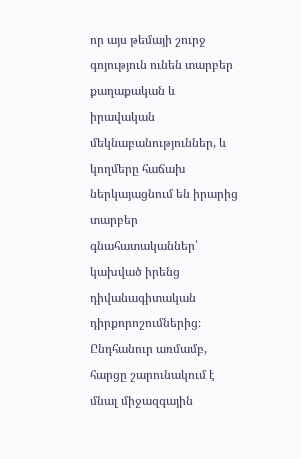որ այս թեմայի շուրջ գոյություն ունեն տարբեր քաղաքական և իրավական մեկնաբանություններ, և կողմերը հաճախ ներկայացնում են իրարից տարբեր գնահատականներ՝ կախված իրենց դիվանագիտական դիրքորոշումներից։ Ընդհանուր առմամբ, հարցը շարունակում է մնալ միջազգային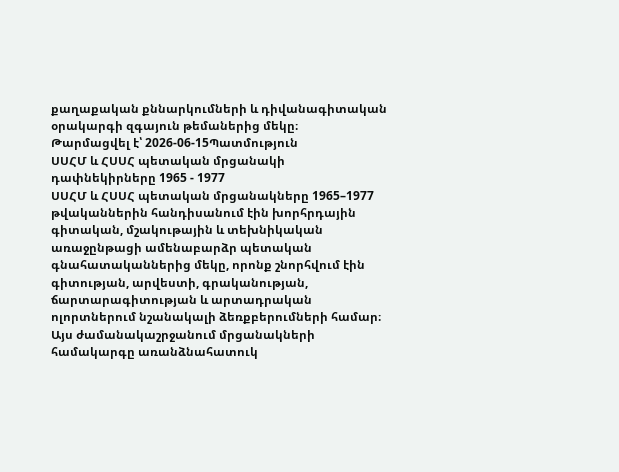քաղաքական քննարկումների և դիվանագիտական օրակարգի զգայուն թեմաներից մեկը։
Թարմացվել է՝ 2026-06-15Պատմություն
ՍՍՀՄ և ՀՍՍՀ պետական մրցանակի դափնեկիրները 1965 - 1977
ՍՍՀՄ և ՀՍՍՀ պետական մրցանակները 1965–1977 թվականներին հանդիսանում էին խորհրդային գիտական, մշակութային և տեխնիկական առաջընթացի ամենաբարձր պետական գնահատականներից մեկը, որոնք շնորհվում էին գիտության, արվեստի, գրականության, ճարտարագիտության և արտադրական ոլորտներում նշանակալի ձեռքբերումների համար։ Այս ժամանակաշրջանում մրցանակների համակարգը առանձնահատուկ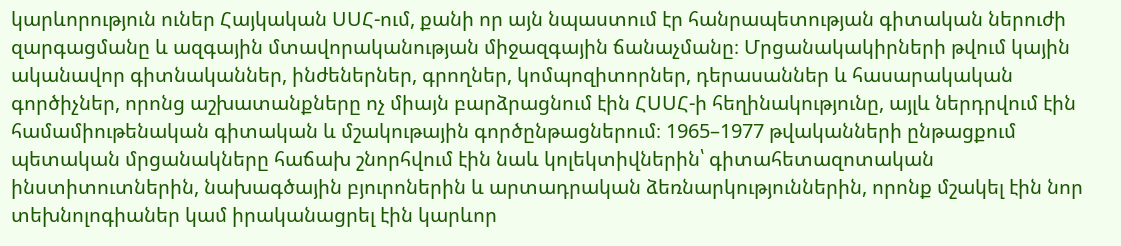կարևորություն ուներ Հայկական ՍՍՀ-ում, քանի որ այն նպաստում էր հանրապետության գիտական ներուժի զարգացմանը և ազգային մտավորականության միջազգային ճանաչմանը։ Մրցանակակիրների թվում կային ականավոր գիտնականներ, ինժեներներ, գրողներ, կոմպոզիտորներ, դերասաններ և հասարակական գործիչներ, որոնց աշխատանքները ոչ միայն բարձրացնում էին ՀՍՍՀ-ի հեղինակությունը, այլև ներդրվում էին համամիութենական գիտական և մշակութային գործընթացներում։ 1965–1977 թվականների ընթացքում պետական մրցանակները հաճախ շնորհվում էին նաև կոլեկտիվներին՝ գիտահետազոտական ինստիտուտներին, նախագծային բյուրոներին և արտադրական ձեռնարկություններին, որոնք մշակել էին նոր տեխնոլոգիաներ կամ իրականացրել էին կարևոր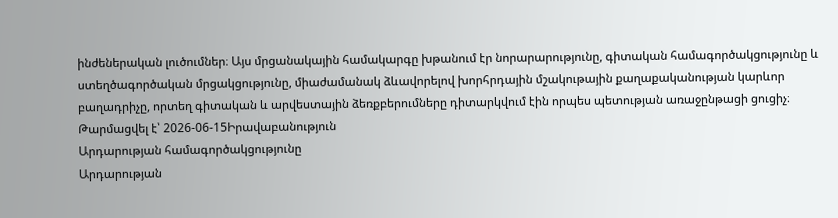ինժեներական լուծումներ։ Այս մրցանակային համակարգը խթանում էր նորարարությունը, գիտական համագործակցությունը և ստեղծագործական մրցակցությունը, միաժամանակ ձևավորելով խորհրդային մշակութային քաղաքականության կարևոր բաղադրիչը, որտեղ գիտական և արվեստային ձեռքբերումները դիտարկվում էին որպես պետության առաջընթացի ցուցիչ։
Թարմացվել է՝ 2026-06-15Իրավաբանություն
Արդարության համագործակցությունը
Արդարության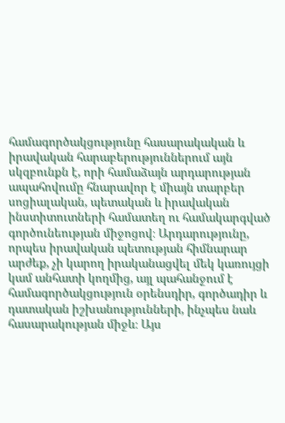համագործակցությունը հասարակական և իրավական հարաբերություններում այն սկզբունքն է, որի համաձայն արդարության ապահովումը հնարավոր է միայն տարբեր սոցիալական, պետական և իրավական ինստիտուտների համատեղ ու համակարգված գործունեության միջոցով։ Արդարությունը, որպես իրավական պետության հիմնարար արժեք, չի կարող իրականացվել մեկ կառույցի կամ անհատի կողմից, այլ պահանջում է համագործակցություն օրենսդիր, գործադիր և դատական իշխանությունների, ինչպես նաև հասարակության միջև։ Այս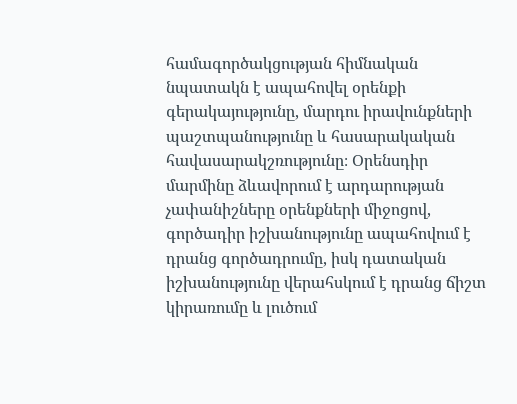համագործակցության հիմնական նպատակն է ապահովել օրենքի գերակայությունը, մարդու իրավունքների պաշտպանությունը և հասարակական հավասարակշռությունը։ Օրենսդիր մարմինը ձևավորում է արդարության չափանիշները օրենքների միջոցով, գործադիր իշխանությունը ապահովում է դրանց գործադրումը, իսկ դատական իշխանությունը վերահսկում է դրանց ճիշտ կիրառումը և լուծում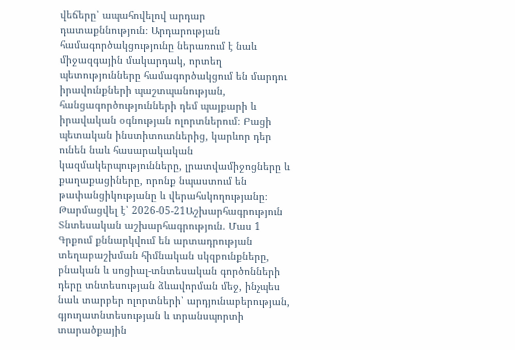վեճերը՝ ապահովելով արդար դատաքննություն։ Արդարության համագործակցությունը ներառում է նաև միջազգային մակարդակ, որտեղ պետությունները համագործակցում են մարդու իրավունքների պաշտպանության, հանցագործությունների դեմ պայքարի և իրավական օգնության ոլորտներում։ Բացի պետական ինստիտուտներից, կարևոր դեր ունեն նաև հասարակական կազմակերպությունները, լրատվամիջոցները և քաղաքացիները, որոնք նպաստում են թափանցիկությանը և վերահսկողությանը։
Թարմացվել է՝ 2026-05-21Աշխարհագրություն
Տնտեսական աշխարհագրություն. Մաս 1
Գրքում քննարկվում են արտադրության տեղաբաշխման հիմնական սկզբունքները, բնական և սոցիալ-տնտեսական գործոնների դերը տնտեսության ձևավորման մեջ, ինչպես նաև տարբեր ոլորտների՝ արդյունաբերության, գյուղատնտեսության և տրանսպորտի տարածքային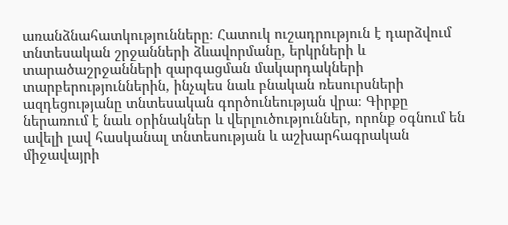առանձնահատկությունները։ Հատուկ ուշադրություն է դարձվում տնտեսական շրջանների ձևավորմանը, երկրների և տարածաշրջանների զարգացման մակարդակների տարբերություններին, ինչպես նաև բնական ռեսուրսների ազդեցությանը տնտեսական գործունեության վրա։ Գիրքը ներառում է նաև օրինակներ և վերլուծություններ, որոնք օգնում են ավելի լավ հասկանալ տնտեսության և աշխարհագրական միջավայրի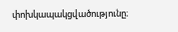փոխկապակցվածությունը։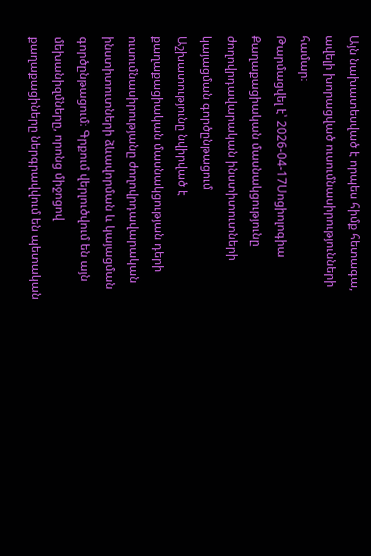Այն նախատեսված է որպես հիմք հետագա, ավելի խորացված ուսումնասիրությունների համար։
Թարմացվել է՝ 2026-04-17Սոցիոլոգիա
Քաղաքացիական մասնակցությունը ժողովրդավարական ինստիտուտների կայացման գործընթացում
Աշխատությունը նվիրված է քաղաքացիական մասնակցության դերի ուսումնասիրությանը ժողովրդավարական ինստիտուտների ձևավորման և կայացման գործընթացում։ Գրքում վերլուծվում են այն մեխանիզմները, որոնց միջոցով քաղաքացիները ներգրավվում են պետական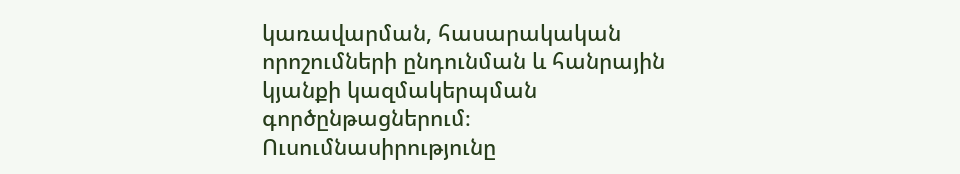կառավարման, հասարակական որոշումների ընդունման և հանրային կյանքի կազմակերպման գործընթացներում։ Ուսումնասիրությունը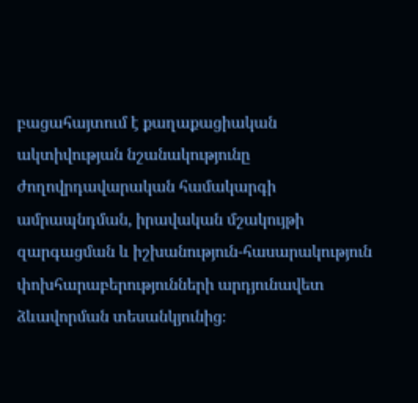բացահայտում է քաղաքացիական ակտիվության նշանակությունը ժողովրդավարական համակարգի ամրապնդման, իրավական մշակույթի զարգացման և իշխանություն-հասարակություն փոխհարաբերությունների արդյունավետ ձևավորման տեսանկյունից։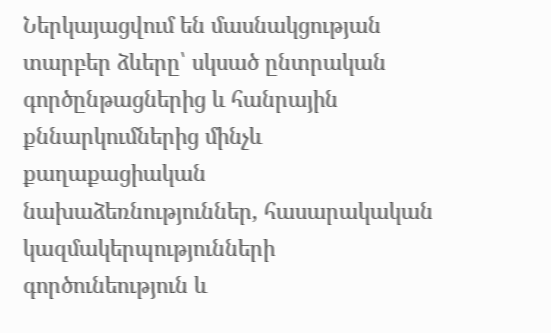Ներկայացվում են մասնակցության տարբեր ձևերը՝ սկսած ընտրական գործընթացներից և հանրային քննարկումներից մինչև քաղաքացիական նախաձեռնություններ, հասարակական կազմակերպությունների գործունեություն և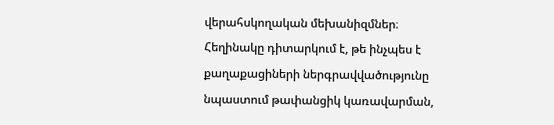վերահսկողական մեխանիզմներ։ Հեղինակը դիտարկում է, թե ինչպես է քաղաքացիների ներգրավվածությունը նպաստում թափանցիկ կառավարման,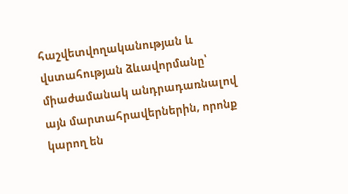հաշվետվողականության և վստահության ձևավորմանը՝ միաժամանակ անդրադառնալով այն մարտահրավերներին, որոնք կարող են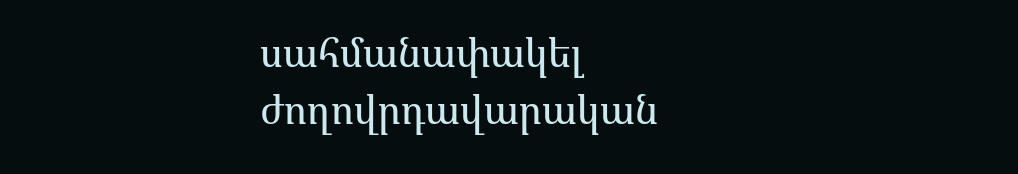սահմանափակել ժողովրդավարական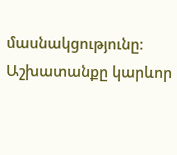մասնակցությունը։ Աշխատանքը կարևոր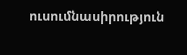ուսումնասիրություն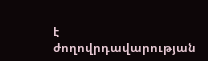է ժողովրդավարության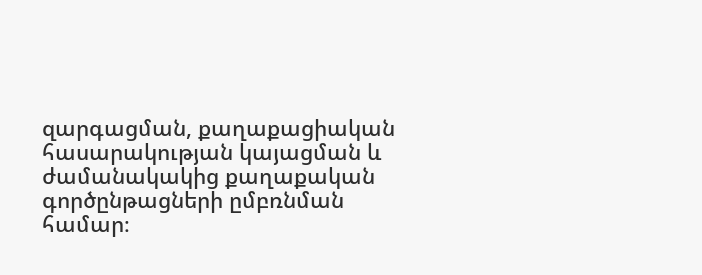զարգացման, քաղաքացիական հասարակության կայացման և ժամանակակից քաղաքական գործընթացների ըմբռնման համար։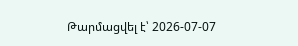Թարմացվել է՝ 2026-07-07